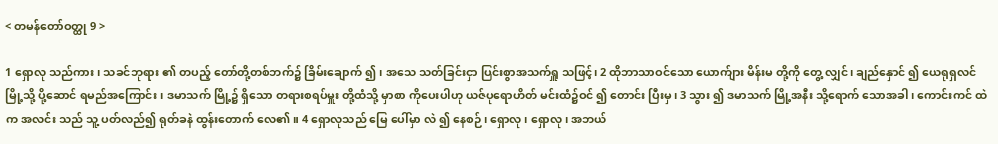< တမန်တော်ဝတ္ထု 9 >

1 ရှောလု သည်ကား၊ သခင်ဘုရား ၏ တပည့် တော်တို့တစ်ဘက်၌ ခြိမ်းချောက် ၍၊ အသေ သတ်ခြင်းငှာ ပြင်းစွာအသက်ရှူ သဖြင့်၊ 2 ထိုဘာသာဝင်သော ယောက်ျား မိန်းမ တို့ကို တွေ့ လျှင်၊ ချည်နှောင် ၍ ယေရုရှလင် မြို့သို့ ပို့ဆောင် ရမည်အကြောင်း၊ ဒမာသက် မြို့၌ ရှိသော တရားစရပ်မှူး တို့ထံသို့ မှာစာ ကိုပေးပါဟု ယဇ်ပုရောဟိတ် မင်းထံ၌ဝင် ၍ တောင်း ပြီးမှ၊ 3 သွား ၍ ဒမာသက် မြို့အနီး သို့ရောက် သောအခါ၊ ကောင်းကင် ထဲက အလင်း သည် သူ့ ပတ်လည်၍ ရုတ်ခနဲ ထွန်းတောက် လေ၏။ 4 ရှောလုသည် မြေ ပေါ်မှာ လဲ ၍ နေစဉ်၊ ရှောလု ၊ ရှောလု ၊ အဘယ်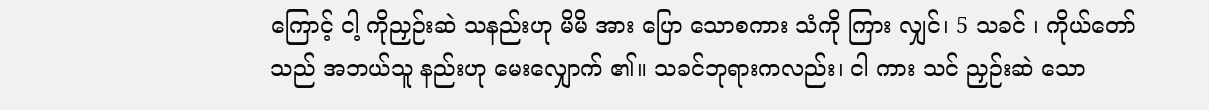ကြောင့် ငါ့ ကိုညှဉ်းဆဲ သနည်းဟု မိမိ အား ပြော သောစကား သံကို ကြား လျှင်၊ 5 သခင် ၊ ကိုယ်တော်သည် အဘယ်သူ နည်းဟု မေးလျှောက် ၏။ သခင်ဘုရားကလည်း၊ ငါ ကား သင် ညှဉ်းဆဲ သော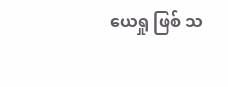ယေရှု ဖြစ် သ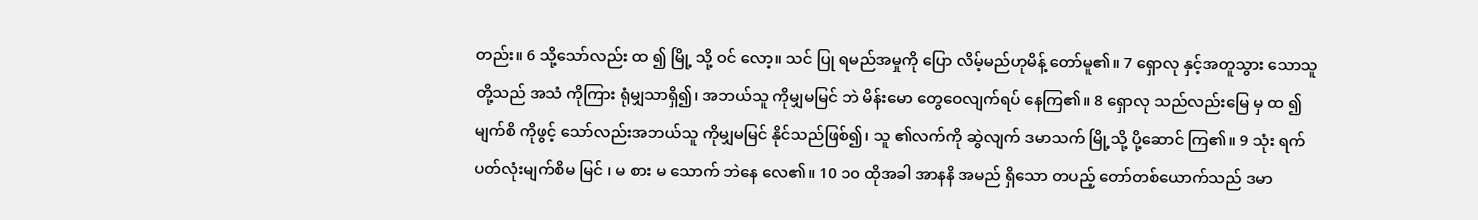တည်း။ 6 သို့သော်လည်း ထ ၍ မြို့ သို့ ဝင် လော့။ သင် ပြု ရမည်အမှုကို ပြော လိမ့်မည်ဟုမိန့် တော်မူ၏။ 7 ရှောလု နှင့်အတူသွား သောသူ တို့သည် အသံ ကိုကြား ရုံမျှသာရှိ၍၊ အဘယ်သူ ကိုမျှမမြင် ဘဲ မိန်းမော တွေဝေလျက်ရပ် နေကြ၏။ 8 ရှောလု သည်လည်းမြေ မှ ထ ၍ မျက်စိ ကိုဖွင့် သော်လည်းအဘယ်သူ ကိုမျှမမြင် နိုင်သည်ဖြစ်၍၊ သူ ၏လက်ကို ဆွဲလျက် ဒမာသက် မြို့သို့ ပို့ဆောင် ကြ၏။ 9 သုံး ရက် ပတ်လုံးမျက်စိမ မြင် ၊ မ စား မ သောက် ဘဲနေ လေ၏။ 10 ၁၀ ထိုအခါ အာနနိ အမည် ရှိသော တပည့် တော်တစ်ယောက်သည် ဒမာ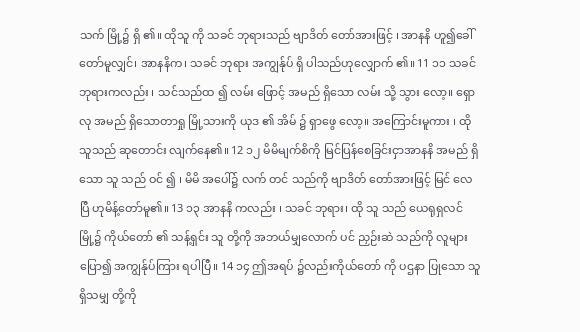သက် မြို့၌ ရှိ ၏။ ထိုသူ ကို သခင် ဘုရားသည် ဗျာဒိတ် တော်အားဖြင့် ၊ အာနနိ ဟူ၍ခေါ် တော်မူလျှင်၊ အာနနိက၊ သခင် ဘုရား အကျွန်ုပ် ရှိ ပါသည်ဟုလျှောက် ၏။ 11 ၁၁ သခင် ဘုရားကလည်း ၊ သင်သည်ထ ၍ လမ်း ဖြောင့် အမည် ရှိသော လမ်း သို့ သွား လော့။ ရှောလု အမည် ရှိသောတာရှု မြို့သားကို ယုဒ ၏ အိမ် ၌ ရှာဖွေ လော့။ အကြောင်းမူကား ၊ ထိုသူသည် ဆုတောင်း လျက်နေ၏။ 12 ၁၂ မိမိမျက်စိကို မြင်ပြန်စေခြင်းငှာအာနနိ အမည် ရှိ သော သူ သည် ဝင် ၍ ၊ မိမိ အပေါ်၌ လက် တင် သည်ကို ဗျာဒိတ် တော်အားဖြင့် မြင် လေပြီ ဟုမိန့်တော်မူ၏။ 13 ၁၃ အာနနိ ကလည်း ၊ သခင် ဘုရား၊ ထို သူ သည် ယေရုရှလင် မြို့၌ ကိုယ်တော် ၏ သန့်ရှင်း သူ တို့ကို အဘယ်မျှလောက် ပင် ညှဉ်းဆဲ သည်ကို လူများ ပြော၍ အကျွန်ုပ်ကြား ရပါပြီ။ 14 ၁၄ ဤအရပ် ၌လည်းကိုယ်တော် ကို ပဌနာ ပြုသော သူ ရှိသမျှ တို့ကို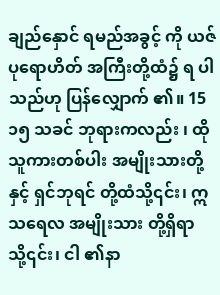ချည်နှောင် ရမည်အခွင့် ကို ယဇ်ပုရောဟိတ် အကြီးတို့ထံ၌ ရ ပါသည်ဟု ပြန်လျှောက် ၏။ 15 ၁၅ သခင် ဘုရားကလည်း ၊ ထို သူကားတစ်ပါး အမျိုးသားတို့နှင့် ရှင်ဘုရင် တို့ထံသို့၎င်း၊ ဣသရေလ အမျိုးသား တို့ရှိရာ သို့၎င်း၊ ငါ ၏နာ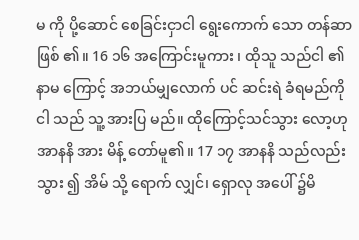မ ကို ပို့ဆောင် စေခြင်းငှာငါ ရွေးကောက် သော တန်ဆာ ဖြစ် ၏။ 16 ၁၆ အကြောင်းမူကား ၊ ထိုသူ သည်ငါ ၏နာမ ကြောင့် အဘယ်မျှလောက် ပင် ဆင်းရဲ ခံရမည်ကို ငါ သည် သူ့ အားပြ မည်။ ထိုကြောင့်သင်သွား လော့ဟု အာနနိ အား မိန့် တော်မူ၏။ 17 ၁၇ အာနနိ သည်လည်း သွား ၍ အိမ် သို့ ရောက် လျှင်၊ ရှောလု အပေါ် ၌မိ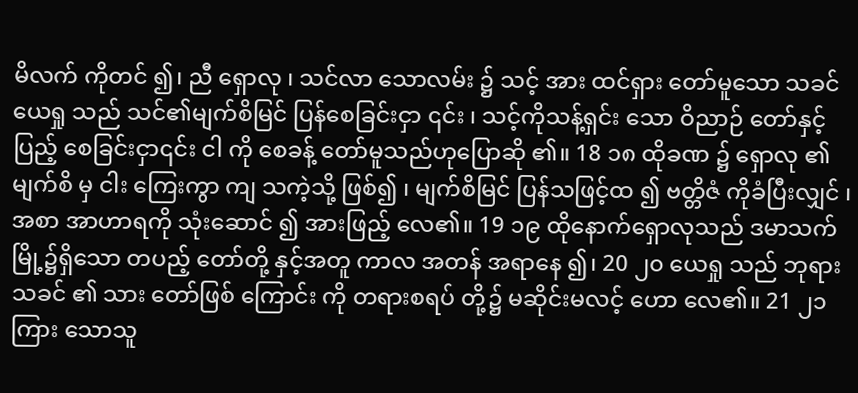မိလက် ကိုတင် ၍၊ ညီ ရှောလု ၊ သင်လာ သောလမ်း ၌ သင့် အား ထင်ရှား တော်မူသော သခင်ယေရှု သည် သင်၏မျက်စိမြင် ပြန်စေခြင်းငှာ ၎င်း ၊ သင့်ကိုသန့်ရှင်း သော ဝိညာဉ် တော်နှင့် ပြည့် စေခြင်းငှာ၎င်း ငါ ကို စေခန့် တော်မူသည်ဟုပြောဆို ၏။ 18 ၁၈ ထိုခဏ ၌ ရှောလု ၏ မျက်စိ မှ ငါး ကြေးကွာ ကျ သကဲ့သို့ ဖြစ်၍ ၊ မျက်စိမြင် ပြန်သဖြင့်ထ ၍ ဗတ္တိဇံ ကိုခံပြီးလျှင် ၊ အစာ အာဟာရကို သုံးဆောင် ၍ အားဖြည့် လေ၏။ 19 ၁၉ ထိုနောက်ရှောလုသည် ဒမာသက် မြို့၌ရှိသော တပည့် တော်တို့ နှင့်အတူ ကာလ အတန် အရာနေ ၍၊ 20 ၂၀ ယေရှု သည် ဘုရားသခင် ၏ သား တော်ဖြစ် ကြောင်း ကို တရားစရပ် တို့၌ မဆိုင်းမလင့် ဟော လေ၏။ 21 ၂၁ ကြား သောသူ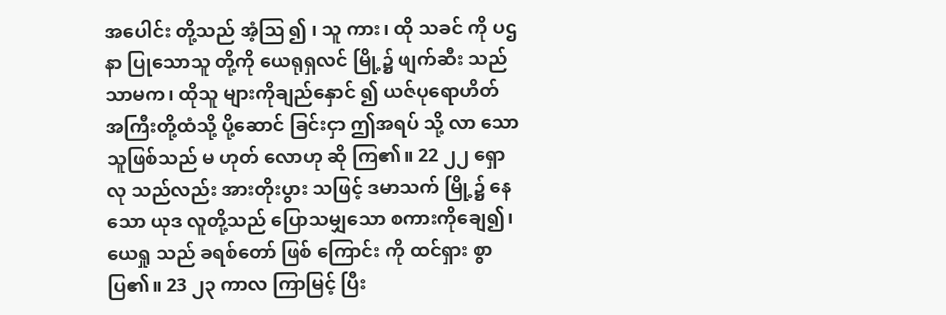အပေါင်း တို့သည် အံ့ဩ ၍ ၊ သူ ကား၊ ထို သခင် ကို ပဌနာ ပြုသောသူ တို့ကို ယေရုရှလင် မြို့၌ ဖျက်ဆီး သည် သာမက၊ ထိုသူ များကိုချည်နှောင် ၍ ယဇ်ပုရောဟိတ် အကြီးတို့ထံသို့ ပို့ဆောင် ခြင်းငှာ ဤအရပ် သို့ လာ သောသူဖြစ်သည် မ ဟုတ် လောဟု ဆို ကြ၏။ 22 ၂၂ ရှောလု သည်လည်း အားတိုးပွား သဖြင့် ဒမာသက် မြို့၌ နေ သော ယုဒ လူတို့သည် ပြောသမျှသော စကားကိုချေ၍၊ ယေရှု သည် ခရစ်တော် ဖြစ် ကြောင်း ကို ထင်ရှား စွာပြ၏။ 23 ၂၃ ကာလ ကြာမြင့် ပြီး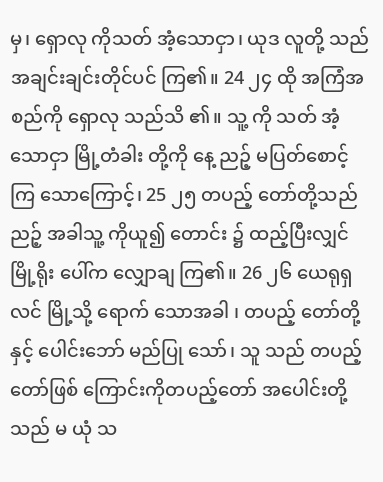မှ၊ ရှောလု ကိုသတ် အံ့သောငှာ၊ ယုဒ လူတို့ သည်အချင်းချင်းတိုင်ပင် ကြ၏။ 24 ၂၄ ထို အကြံအစည်ကို ရှောလု သည်သိ ၏။ သူ့ ကို သတ် အံ့သောငှာ မြို့တံခါး တို့ကို နေ့ ညဉ့် မပြတ်စောင့် ကြ သောကြောင့်၊ 25 ၂၅ တပည့် တော်တို့သည် ညဉ့် အခါသူ့ ကိုယူ၍ တောင်း ၌ ထည့်ပြီးလျှင်မြို့ရိုး ပေါ်က လျှောချ ကြ၏။ 26 ၂၆ ယေရုရှလင် မြို့သို့ ရောက် သောအခါ ၊ တပည့် တော်တို့နှင့် ပေါင်းဘော် မည်ပြု သော်၊ သူ သည် တပည့် တော်ဖြစ် ကြောင်းကိုတပည့်တော် အပေါင်းတို့ သည် မ ယုံ သ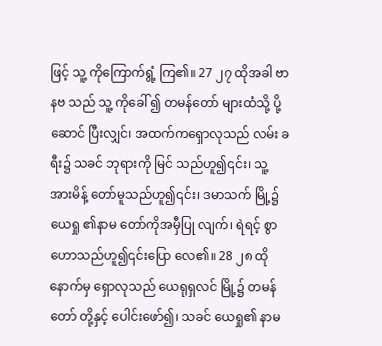ဖြင့် သူ့ ကိုကြောက်ရွံ့ ကြ၏။ 27 ၂၇ ထိုအခါ ဗာနဗ သည် သူ့ ကိုခေါ် ၍ တမန်တော် များထံသို့ ပို့ဆောင် ပြီးလျှင်၊ အထက်ကရှောလုသည် လမ်း ခရီး၌ သခင် ဘုရားကို မြင် သည်ဟူ၍၎င်း၊ သူ့ အားမိန့် တော်မူသည်ဟူ၍၎င်း၊ ဒမာသက် မြို့၌ ယေရှု ၏နာမ တော်ကိုအမှီပြု လျက်၊ ရဲရင့် စွာဟောသည်ဟူ၍၎င်းပြော လေ၏။ 28 ၂၈ ထိုနောက်မှ ရှောလုသည် ယေရုရှလင် မြို့၌ တမန်တော် တို့နှင့် ပေါင်းဖော်၍၊ သခင် ယေရှု၏ နာမ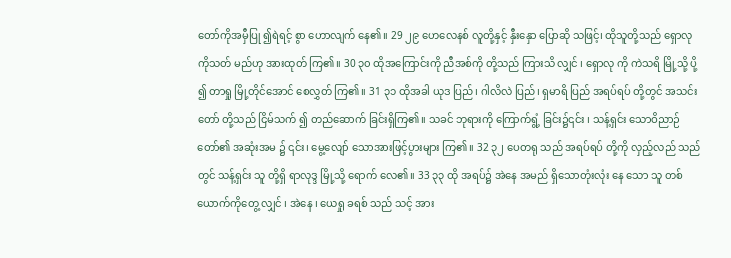တော်ကိုအမှီပြု ၍ရဲရင့် စွာ ဟောလျက် နေ၏။ 29 ၂၉ ဟေလေနစ် လူတို့နှင့် နှီးနှော ပြောဆို သဖြင့်၊ ထိုသူတို့သည် ရှောလု ကိုသတ် မည်ဟု အားထုတ် ကြ၏။ 30 ၃၀ ထိုအကြောင်းကို ညီအစ်ကို တို့သည် ကြားသိ လျှင် ၊ ရှောလု ကို ကဲသရိ မြို့သို့ ပို့ ၍ တာရှု မြို့တိုင်အောင် စေလွှတ် ကြ၏။ 31 ၃၁ ထိုအခါ ယုဒ ပြည်၊ ဂါလိလဲ ပြည်၊ ရှမာရိ ပြည် အရပ်ရပ် တို့တွင် အသင်းတော် တို့သည် ငြိမ်သက် ၍ တည်ဆောက် ခြင်းရှိကြ၏။ သခင် ဘုရားကို ကြောက်ရွံ့ ခြင်း၌၎င်း ၊ သန့်ရှင်း သောဝိညာဉ် တော်၏ အဆုံးအမ ၌ ၎င်း၊ မွေ့လျော် သောအားဖြင့်ပွားများ ကြ၏။ 32 ၃၂ ပေတရု သည် အရပ်ရပ် တို့ကို လှည့်လည် သည် တွင် သန့်ရှင်း သူ တို့ရှိ ရာလုဒ္ဒ မြို့သို့ ရောက် လေ၏။ 33 ၃၃ ထို အရပ်၌ အဲနေ အမည် ရှိသောတုံးလုံး နေ သော သူ တစ် ယောက်ကိုတွေ့ လျှင် ၊ အဲနေ ၊ ယေရှု ခရစ် သည် သင့် အား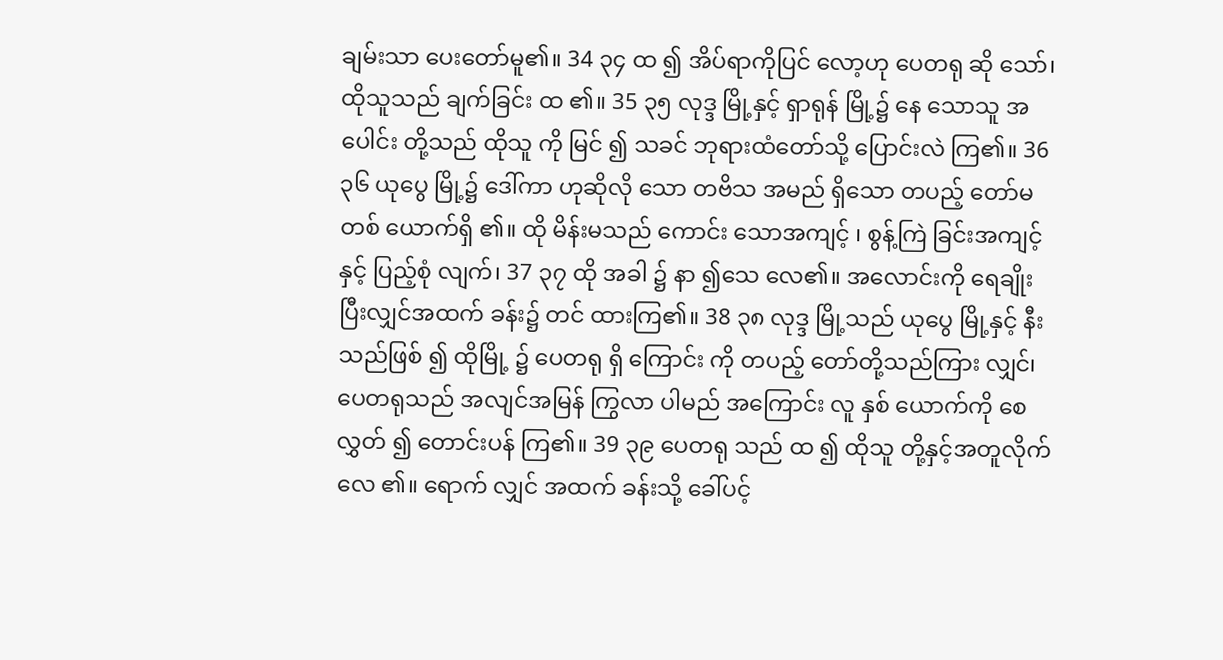ချမ်းသာ ပေးတော်မူ၏။ 34 ၃၄ ထ ၍ အိပ်ရာကိုပြင် လော့ဟု ပေတရု ဆို သော်၊ ထိုသူသည် ချက်ခြင်း ထ ၏။ 35 ၃၅ လုဒ္ဒ မြို့နှင့် ရှာရုန် မြို့၌ နေ သောသူ အပေါင်း တို့သည် ထိုသူ ကို မြင် ၍ သခင် ဘုရားထံတော်သို့ ပြောင်းလဲ ကြ၏။ 36 ၃၆ ယုပွေ မြို့၌ ဒေါ်ကာ ဟုဆိုလို သော တဗိသ အမည် ရှိသော တပည့် တော်မ တစ် ယောက်ရှိ ၏။ ထို မိန်းမသည် ကောင်း သောအကျင့် ၊ စွန့်ကြဲ ခြင်းအကျင့်နှင့် ပြည့်စုံ လျက်၊ 37 ၃၇ ထို အခါ ၌ နာ ၍သေ လေ၏။ အလောင်းကို ရေချိုးပြီးလျှင်အထက် ခန်း၌ တင် ထားကြ၏။ 38 ၃၈ လုဒ္ဒ မြို့သည် ယုပွေ မြို့နှင့် နီး သည်ဖြစ် ၍ ထိုမြို့ ၌ ပေတရု ရှိ ကြောင်း ကို တပည့် တော်တို့သည်ကြား လျှင်၊ ပေတရုသည် အလျင်အမြန် ကြွလာ ပါမည် အကြောင်း လူ နှစ် ယောက်ကို စေလွှတ် ၍ တောင်းပန် ကြ၏။ 39 ၃၉ ပေတရု သည် ထ ၍ ထိုသူ တို့နှင့်အတူလိုက် လေ ၏။ ရောက် လျှင် အထက် ခန်းသို့ ခေါ်ပင့်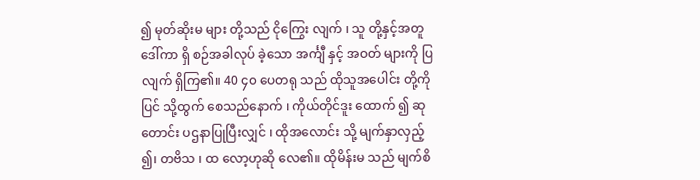၍ မုတ်ဆိုးမ များ တို့သည် ငိုကြွေး လျက် ၊ သူ တို့နှင့်အတူ ဒေါ်ကာ ရှိ စဉ်အခါလုပ် ခဲ့သော အင်္ကျီ နှင့် အဝတ် များကို ပြ လျက် ရှိကြ၏။ 40 ၄၀ ပေတရု သည် ထိုသူအပေါင်း တို့ကို ပြင် သို့ထွက် စေသည်နောက် ၊ ကိုယ်တိုင်ဒူး ထောက် ၍ ဆုတောင်း ပဌနာပြုပြီးလျှင် ၊ ထိုအလောင်း သို့ မျက်နှာလှည့် ၍၊ တဗိသ ၊ ထ လော့ဟုဆို လေ၏။ ထိုမိန်းမ သည် မျက်စိ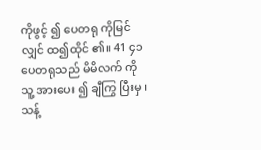ကိုဖွင့် ၍ ပေတရု ကိုမြင် လျှင် ထ၍ထိုင် ၏။ 41 ၄၁ ပေတရုသည် မိမိလက် ကို သူ့ အားပေး ၍ ချီကြွ ပြီးမှ ၊ သန့်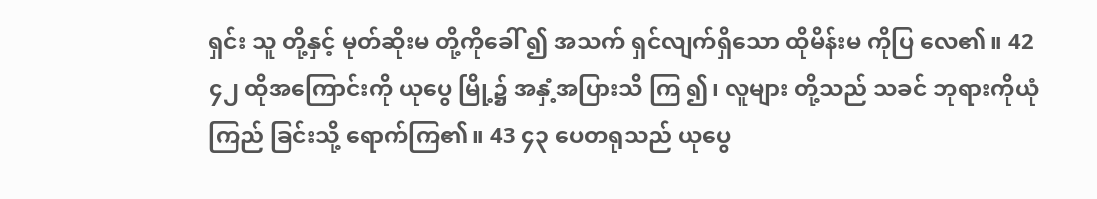ရှင်း သူ တို့နှင့် မုတ်ဆိုးမ တို့ကိုခေါ် ၍ အသက် ရှင်လျက်ရှိသော ထိုမိန်းမ ကိုပြ လေ၏။ 42 ၄၂ ထိုအကြောင်းကို ယုပွေ မြို့၌ အနှံ့အပြားသိ ကြ ၍၊ လူများ တို့သည် သခင် ဘုရားကိုယုံကြည် ခြင်းသို့ ရောက်ကြ၏။ 43 ၄၃ ပေတရုသည် ယုပွေ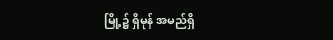မြို့၌ ရှိမုန် အမည်ရှိ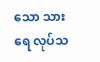သော သားရေ လုပ်သ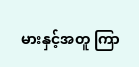မားနှင့်အတူ ကြာ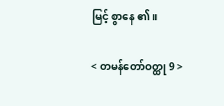မြင့် စွာနေ ၏။

< တမန်တော်ဝတ္ထု 9 >